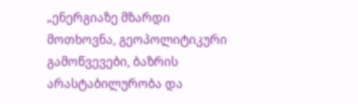„ენერგიაზე მზარდი მოთხოვნა, გეოპოლიტიკური გამოწვევები, ბაზრის არასტაბილურობა და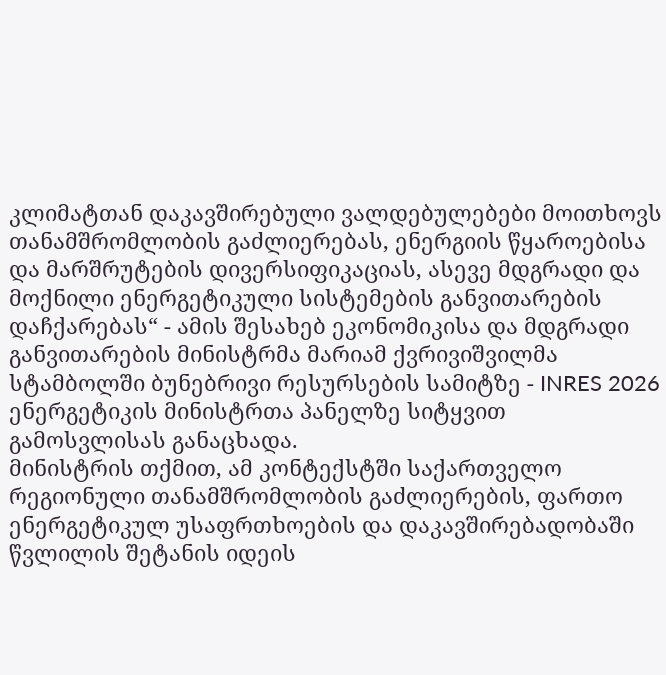კლიმატთან დაკავშირებული ვალდებულებები მოითხოვს თანამშრომლობის გაძლიერებას, ენერგიის წყაროებისა და მარშრუტების დივერსიფიკაციას, ასევე მდგრადი და მოქნილი ენერგეტიკული სისტემების განვითარების დაჩქარებას“ - ამის შესახებ ეკონომიკისა და მდგრადი განვითარების მინისტრმა მარიამ ქვრივიშვილმა სტამბოლში ბუნებრივი რესურსების სამიტზე - INRES 2026 ენერგეტიკის მინისტრთა პანელზე სიტყვით გამოსვლისას განაცხადა.
მინისტრის თქმით, ამ კონტექსტში საქართველო რეგიონული თანამშრომლობის გაძლიერების, ფართო ენერგეტიკულ უსაფრთხოების და დაკავშირებადობაში წვლილის შეტანის იდეის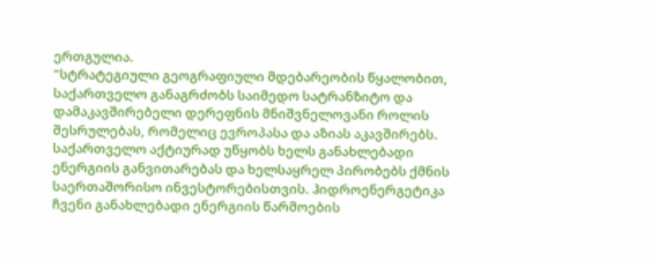ერთგულია.
"სტრატეგიული გეოგრაფიული მდებარეობის წყალობით, საქართველო განაგრძობს საიმედო სატრანზიტო და დამაკავშირებელი დერეფნის მნიშვნელოვანი როლის შესრულებას, რომელიც ევროპასა და აზიას აკავშირებს. საქართველო აქტიურად უწყობს ხელს განახლებადი ენერგიის განვითარებას და ხელსაყრელ პირობებს ქმნის საერთაშორისო ინვესტორებისთვის. ჰიდროენერგეტიკა ჩვენი განახლებადი ენერგიის წარმოების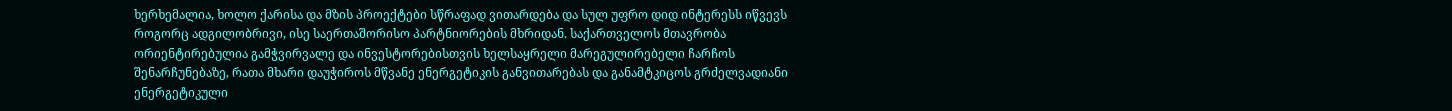ხერხემალია, ხოლო ქარისა და მზის პროექტები სწრაფად ვითარდება და სულ უფრო დიდ ინტერესს იწვევს როგორც ადგილობრივი, ისე საერთაშორისო პარტნიორების მხრიდან. საქართველოს მთავრობა ორიენტირებულია გამჭვირვალე და ინვესტორებისთვის ხელსაყრელი მარეგულირებელი ჩარჩოს შენარჩუნებაზე, რათა მხარი დაუჭიროს მწვანე ენერგეტიკის განვითარებას და განამტკიცოს გრძელვადიანი ენერგეტიკული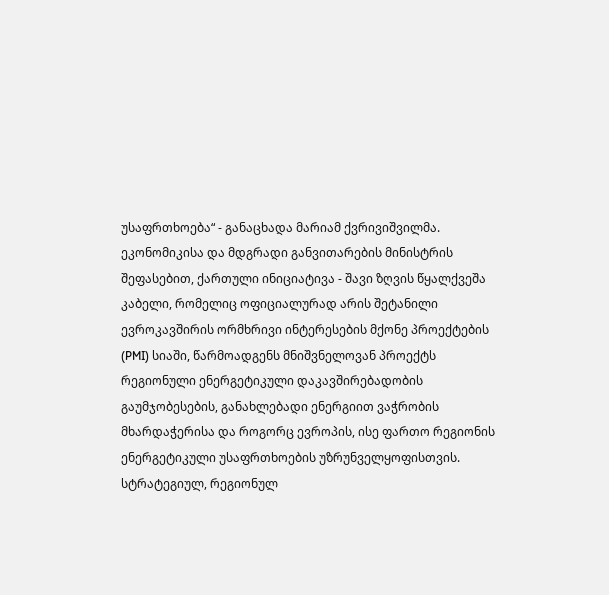უსაფრთხოება“ - განაცხადა მარიამ ქვრივიშვილმა.
ეკონომიკისა და მდგრადი განვითარების მინისტრის შეფასებით, ქართული ინიციატივა - შავი ზღვის წყალქვეშა კაბელი, რომელიც ოფიციალურად არის შეტანილი ევროკავშირის ორმხრივი ინტერესების მქონე პროექტების (PMI) სიაში, წარმოადგენს მნიშვნელოვან პროექტს რეგიონული ენერგეტიკული დაკავშირებადობის გაუმჯობესების, განახლებადი ენერგიით ვაჭრობის მხარდაჭერისა და როგორც ევროპის, ისე ფართო რეგიონის ენერგეტიკული უსაფრთხოების უზრუნველყოფისთვის.
სტრატეგიულ, რეგიონულ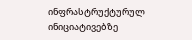ინფრასტრუქტურულ ინიციატივებზე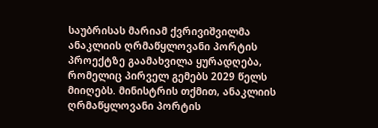საუბრისას მარიამ ქვრივიშვილმა ანაკლიის ღრმაწყლოვანი პორტის პროექტზე გაამახვილა ყურადღება, რომელიც პირველ გემებს 2029 წელს მიიღებს. მინისტრის თქმით, ანაკლიის ღრმაწყლოვანი პორტის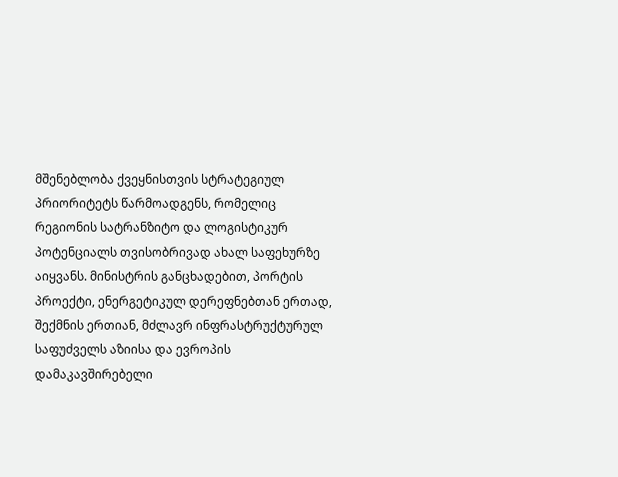მშენებლობა ქვეყნისთვის სტრატეგიულ პრიორიტეტს წარმოადგენს, რომელიც რეგიონის სატრანზიტო და ლოგისტიკურ პოტენციალს თვისობრივად ახალ საფეხურზე აიყვანს. მინისტრის განცხადებით, პორტის პროექტი, ენერგეტიკულ დერეფნებთან ერთად, შექმნის ერთიან, მძლავრ ინფრასტრუქტურულ საფუძველს აზიისა და ევროპის დამაკავშირებელი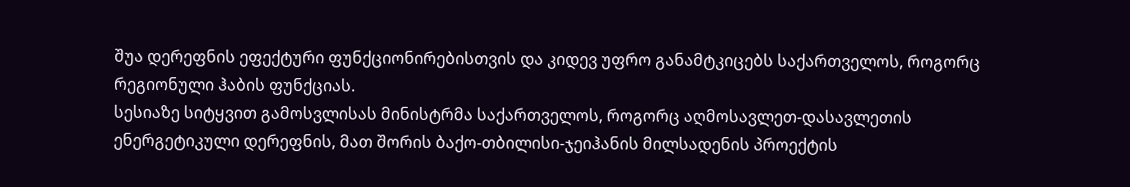შუა დერეფნის ეფექტური ფუნქციონირებისთვის და კიდევ უფრო განამტკიცებს საქართველოს, როგორც რეგიონული ჰაბის ფუნქციას.
სესიაზე სიტყვით გამოსვლისას მინისტრმა საქართველოს, როგორც აღმოსავლეთ-დასავლეთის ენერგეტიკული დერეფნის, მათ შორის ბაქო-თბილისი-ჯეიჰანის მილსადენის პროექტის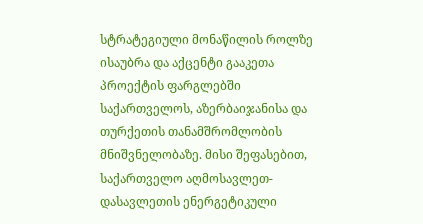სტრატეგიული მონაწილის როლზე ისაუბრა და აქცენტი გააკეთა პროექტის ფარგლებში საქართველოს, აზერბაიჯანისა და თურქეთის თანამშრომლობის მნიშვნელობაზე. მისი შეფასებით, საქართველო აღმოსავლეთ-დასავლეთის ენერგეტიკული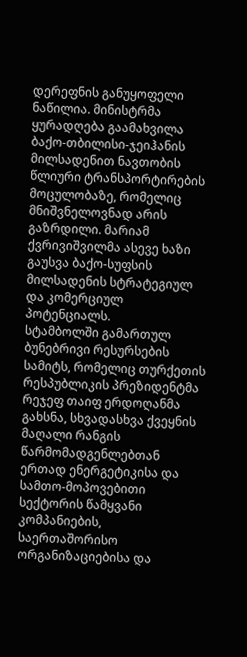დერეფნის განუყოფელი ნაწილია. მინისტრმა ყურადღება გაამახვილა ბაქო-თბილისი-ჯეიჰანის მილსადენით ნავთობის წლიური ტრანსპორტირების მოცულობაზე, რომელიც მნიშვნელოვნად არის გაზრდილი. მარიამ ქვრივიშვილმა ასევე ხაზი გაუსვა ბაქო-სუფსის მილსადენის სტრატეგიულ და კომერციულ პოტენციალს.
სტამბოლში გამართულ ბუნებრივი რესურსების სამიტს, რომელიც თურქეთის რესპუბლიკის პრეზიდენტმა რეჯეფ თაიფ ერდოღანმა გახსნა, სხვადასხვა ქვეყნის მაღალი რანგის წარმომადგენლებთან ერთად ენერგეტიკისა და სამთო-მოპოვებითი სექტორის წამყვანი კომპანიების, საერთაშორისო ორგანიზაციებისა და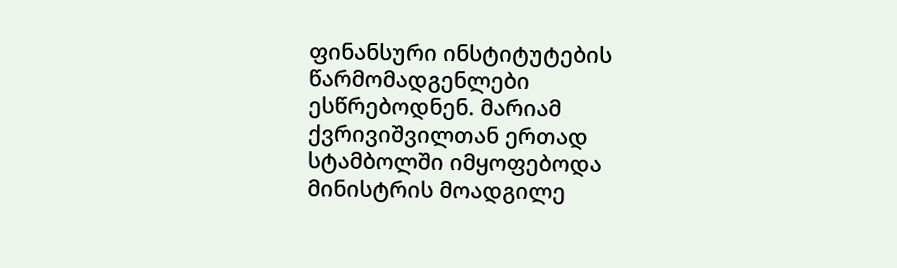ფინანსური ინსტიტუტების წარმომადგენლები ესწრებოდნენ. მარიამ ქვრივიშვილთან ერთად სტამბოლში იმყოფებოდა მინისტრის მოადგილე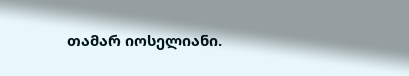თამარ იოსელიანი.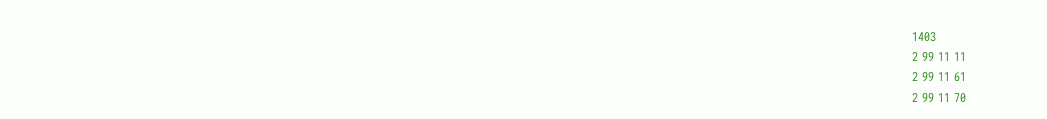1403
2 99 11 11
2 99 11 61
2 99 11 70